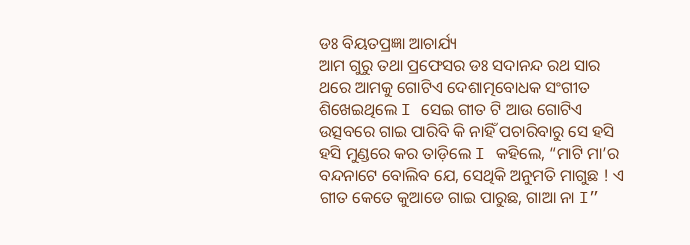ଡଃ ବିୟତପ୍ରଜ୍ଞା ଆଚାର୍ଯ୍ୟ
ଆମ ଗୁରୁ ତଥା ପ୍ରଫେସର ଡଃ ସଦାନନ୍ଦ ରଥ ସାର ଥରେ ଆମକୁ ଗୋଟିଏ ଦେଶାତ୍ମବୋଧକ ସଂଗୀତ ଶିଖେଇଥିଲେ I ସେଇ ଗୀତ ଟି ଆଉ ଗୋଟିଏ ଉତ୍ସବରେ ଗାଇ ପାରିବି କି ନାହିଁ ପଚାରିବାରୁ ସେ ହସି ହସି ମୁଣ୍ଡରେ କର ତାଡ଼ିଲେ I କହିଲେ, “ମାଟି ମା’ର ବନ୍ଦନାଟେ ବୋଲିବ ଯେ, ସେଥିକି ଅନୁମତି ମାଗୁଛ ! ଏ ଗୀତ କେତେ କୁଆଡେ ଗାଇ ପାରୁଛ, ଗାଆ ନା I”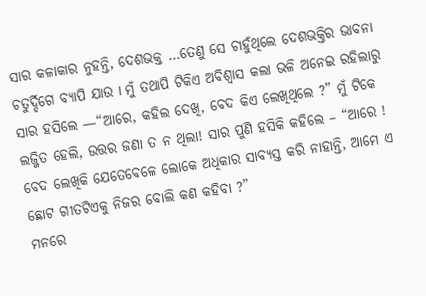ସାର କଳାକାର ନୁହନ୍ତି, ଦେଶଭକ୍ତ …ତେଣୁ ସେ ଚାହୁଁଥିଲେ ଦେଶଭକ୍ତିର ଭାବନା ଚତୁର୍ଦ୍ଦିଗେ ବ୍ୟାପି ଯାଉ I ମୁଁ ତଥାପି ଟିକିଏ ଅବିଶ୍ୱାସ କଲା ଭଳି ଅନେଇ ରହିଲାରୁ ସାର ହସିଲେ —“ଆରେ, କହିଲ ଦେଖି, ବେଦ କିଏ ଲେଖିଥିଲେ ?” ମୁଁ ଟିକେ ଲଜ୍ଜିତ ହେଲି, ଉତ୍ତର ଜଣା ତ ନ ଥିଲା! ସାର ପୁଣି ହସିକି କହିଲେ – “ଆରେ ! ବେଦ ଲେଖିକି ଯେତେବେଳେ ଲୋକେ ଅଧିକାର ସାବ୍ୟସ୍ତ କରି ନାହାନ୍ତି, ଆମେ ଏ ଛୋଟ ଗୀତଟିଏକୁ ନିଜର ବୋଲି କଣ କହିବା ?”
ମନରେ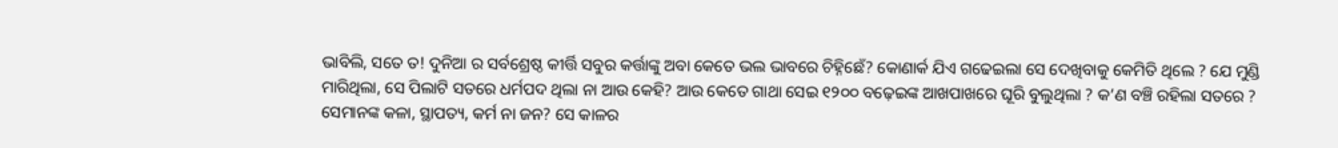ଭାବିଲି, ସତେ ତ! ଦୁନିଆ ର ସର୍ବଶ୍ରେଷ୍ଠ କୀର୍ତ୍ତି ସବୁର କର୍ତ୍ତାଙ୍କୁ ଅବା କେତେ ଭଲ ଭାବରେ ଚିହ୍ନିଛେଁ? କୋଣାର୍କ ଯିଏ ଗଢେଇଲା ସେ ଦେଖିବାକୁ କେମିତି ଥିଲେ ? ଯେ ମୁଣ୍ଡି ମାରିଥିଲା, ସେ ପିଲାଟି ସତରେ ଧର୍ମପଦ ଥିଲା ନା ଆଉ କେହି? ଆଉ କେତେ ଗାଥା ସେଇ ୧୨୦୦ ବଢ଼େଇଙ୍କ ଆଖପାଖରେ ଘୂରି ବୁଲୁଥିଲା ? କ’ଣ ବଞ୍ଚି ରହିଲା ସତରେ ? ସେମାନଙ୍କ କଳା, ସ୍ଥାପତ୍ୟ, କର୍ମ ନା ଜନ? ସେ କାଳର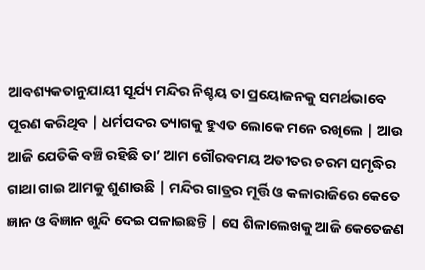ଆବଶ୍ୟକତାନୁଯାୟୀ ସୂର୍ଯ୍ୟ ମନ୍ଦିର ନିଶ୍ଚୟ ତା ପ୍ରୟୋଜନକୁ ସମର୍ଥଭାବେ ପୂରଣ କରିଥିବ | ଧର୍ମପଦର ତ୍ୟାଗକୁ ହୁଏତ ଲୋକେ ମନେ ରଖିଲେ | ଆଉ ଆଜି ଯେତିକି ବଞ୍ଚି ରହିଛି ତା’ ଆମ ଗୌରବମୟ ଅତୀତର ଚରମ ସମୃଦ୍ଧିର ଗାଥା ଗାଇ ଆମକୁ ଶୁଣାଉଛି | ମନ୍ଦିର ଗାତ୍ରର ମୂର୍ତ୍ତି ଓ କଳାରାଜିରେ କେତେ ଜ୍ଞାନ ଓ ବିଜ୍ଞାନ ଖୁନ୍ଦି ଦେଇ ପଳାଇଛନ୍ତି | ସେ ଶିଳାଲେଖକୁ ଆଜି କେତେଜଣ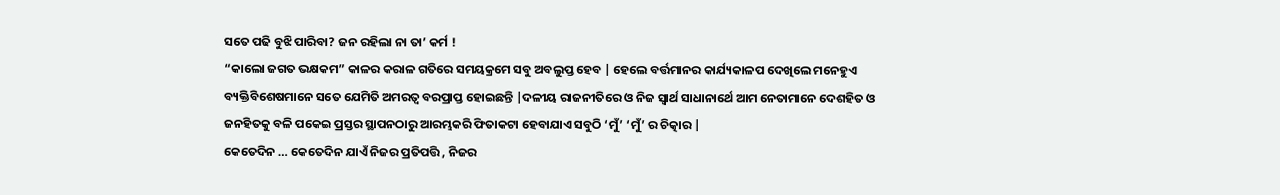ସତେ ପଢି ବୁଝି ପାରିବା? ଜନ ରହିଲା ନା ତା’ କର୍ମ !
“କାଲୋ ଜଗତ ଭକ୍ଷକମ” କାଳର କରାଳ ଗତିରେ ସମୟକ୍ରମେ ସବୁ ଅବଲୁପ୍ତ ହେବ | ହେଲେ ବର୍ତ୍ତମାନର କାର୍ଯ୍ୟକାଳପ ଦେଖିଲେ ମନେହୁଏ ବ୍ୟକ୍ତିବିଶେଷମାନେ ସତେ ଯେମିତି ଅମରତ୍ୱ ବରପ୍ରାପ୍ତ ହୋଇଛନ୍ତି |ଦଳୀୟ ରାଜନୀତିରେ ଓ ନିଜ ସ୍ୱାର୍ଥ ସାଧାନାର୍ଥେ ଆମ ନେତାମାନେ ଦେଶହିତ ଓ ଜନହିତକୁ ବଳି ପକେଇ ପ୍ରସ୍ତର ସ୍ଥାପନଠାରୁ ଆରମ୍ଭକରି ଫିତାକଟା ହେବାଯାଏ ସବୁଠି ‘ମୁଁ’ ‘ମୁଁ’ ର ଚିତ୍କାର |
କେତେଦିନ … କେତେଦିନ ଯାଏଁ ନିଜର ପ୍ରତିପତ୍ତି , ନିଜର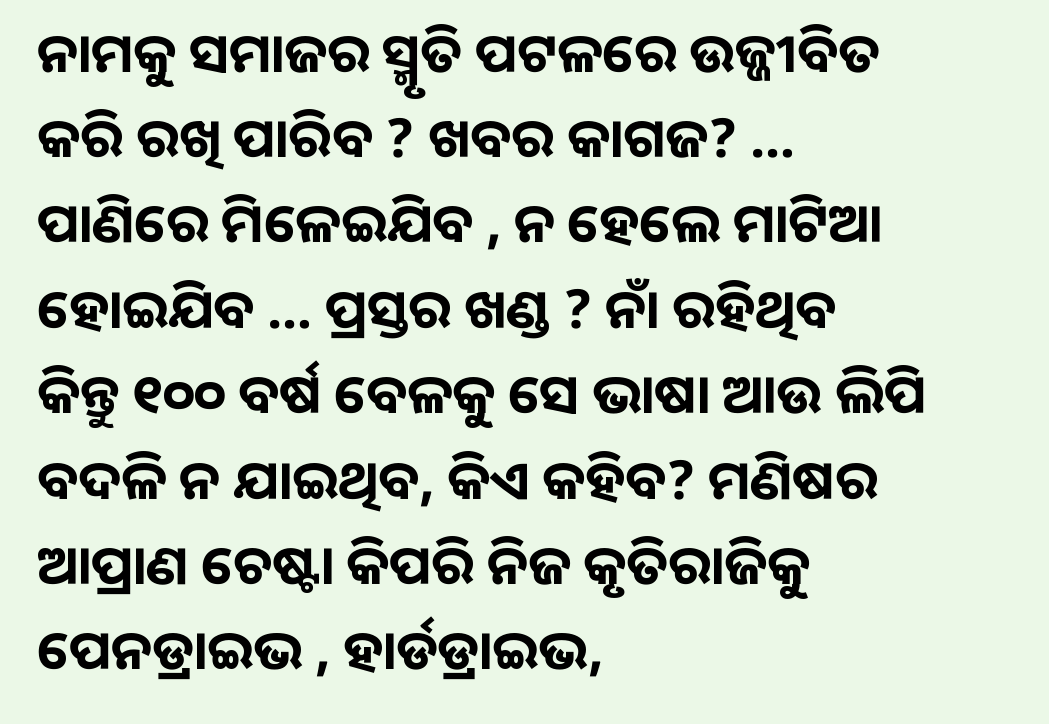ନାମକୁ ସମାଜର ସ୍ମୃତି ପଟଳରେ ଉଜ୍ଜୀବିତ କରି ରଖି ପାରିବ ? ଖବର କାଗଜ? … ପାଣିରେ ମିଳେଇଯିବ , ନ ହେଲେ ମାଟିଆ ହୋଇଯିବ … ପ୍ରସ୍ତର ଖଣ୍ଡ ? ନାଁ ରହିଥିବ କିନ୍ତୁ ୧୦୦ ବର୍ଷ ବେଳକୁ ସେ ଭାଷା ଆଉ ଲିପି ବଦଳି ନ ଯାଇଥିବ, କିଏ କହିବ? ମଣିଷର ଆପ୍ରାଣ ଚେଷ୍ଟା କିପରି ନିଜ କୃତିରାଜିକୁ ପେନଡ୍ରାଇଭ , ହାର୍ଡଡ୍ରାଇଭ,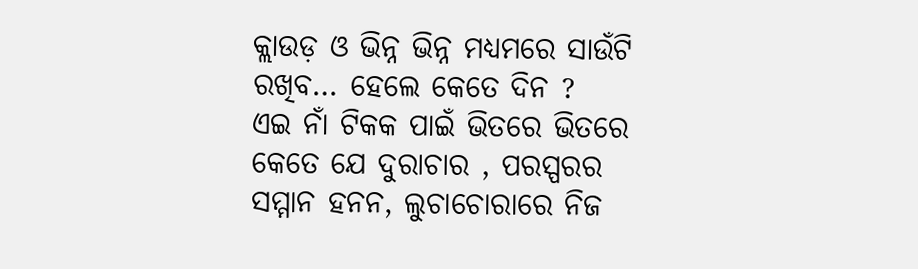କ୍ଲାଉଡ଼ ଓ ଭିନ୍ନ ଭିନ୍ନ ମଧ୍ୟମରେ ସାଉଁଟି ରଖିବ… ହେଲେ କେତେ ଦିନ ?
ଏଇ ନାଁ ଟିକକ ପାଇଁ ଭିତରେ ଭିତରେ କେତେ ଯେ ଦୁରାଚାର , ପରସ୍ପରର ସମ୍ମାନ ହନନ, ଲୁଚାଚୋରାରେ ନିଜ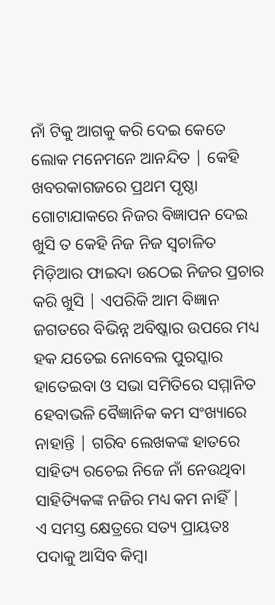ନାଁ ଟିକୁ ଆଗକୁ କରି ଦେଇ କେତେ ଲୋକ ମନେମନେ ଆନନ୍ଦିତ | କେହି ଖବରକାଗଜରେ ପ୍ରଥମ ପୃଷ୍ଠା ଗୋଟାଯାକରେ ନିଜର ବିଜ୍ଞାପନ ଦେଇ ଖୁସି ତ କେହି ନିଜ ନିଜ ସ୍ୱଚାଳିତ ମିଡ଼ିଆର ଫାଇଦା ଉଠେଇ ନିଜର ପ୍ରଚାର କରି ଖୁସି | ଏପରିକି ଆମ ବିଜ୍ଞାନ ଜଗତରେ ବିଭିନ୍ନ ଅବିଷ୍କାର ଉପରେ ମଧ୍ୟ ହକ ଯତେଇ ନୋବେଲ ପୁରସ୍କାର ହାତେଇବା ଓ ସଭା ସମିତିରେ ସମ୍ମାନିତ ହେବାଭଳି ବୈଜ୍ଞାନିକ କମ ସଂଖ୍ୟାରେ ନାହାନ୍ତି | ଗରିବ ଲେଖକଙ୍କ ହାତରେ ସାହିତ୍ୟ ରଚେଇ ନିଜେ ନାଁ ନେଉଥିବା ସାହିତ୍ୟିକଙ୍କ ନଜିର ମଧ୍ୟ କମ ନାହିଁ |
ଏ ସମସ୍ତ କ୍ଷେତ୍ରରେ ସତ୍ୟ ପ୍ରାୟତଃ ପଦାକୁ ଆସିବ କିମ୍ବା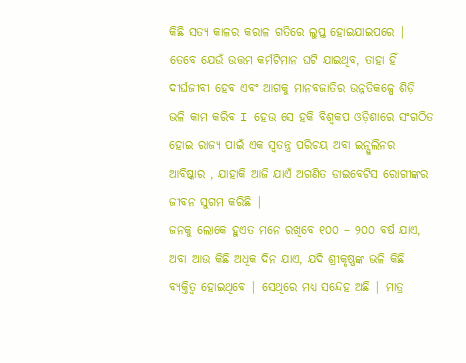କିଛି ସତ୍ୟ କାଳର କରାଳ ଗତିରେ ଲୁପ୍ତ ହୋଇଯାଇପରେ |
ତେବେ ଯେଉଁ ଉତ୍ତମ କର୍ମଟିମାନ ଘଟି ଯାଇଥିବ, ତାହା ହିଁ ଦୀର୍ଘଜୀବୀ ହେବ ଏବଂ ଆଗକୁ ମାନବଜାତିର ଉନ୍ନତିକଳ୍ପେ ଶିଡ଼ି ଭଳି କାମ କରିବ I ହେଉ ସେ ହକି ବିଶ୍ୱକପ ଓଡ଼ିଶାରେ ସଂଗଠିତ ହୋଇ ରାଜ୍ୟ ପାଇଁ ଏକ ସ୍ୱତନ୍ତ୍ର ପରିଚୟ ଅବା ଇନ୍ସୁଲିନର ଆବିଷ୍କାର , ଯାହାକି ଆଜି ଯାଏଁ ଅଗଣିତ ଡାଇବେଟିସ ରୋଗୀଙ୍କର ଜୀବନ ସୁଗମ କରିଛି |
ଜନକୁ ଲୋକେ ହୁଏତ ମନେ ରଖିବେ ୧୦୦ – ୨୦୦ ବର୍ଷ ଯାଏ, ଅବା ଆଉ କିଛି ଅଧିକ ଦିନ ଯାଏ, ଯଦି ଶ୍ରୀକୃଷ୍ଣଙ୍କ ଭଳି କିଛି ବ୍ୟକ୍ତିତ୍ୱ ହୋଇଥିବେ | ସେଥିରେ ମଧ୍ୟ ସନ୍ଦେହ ଅଛି | ମାତ୍ର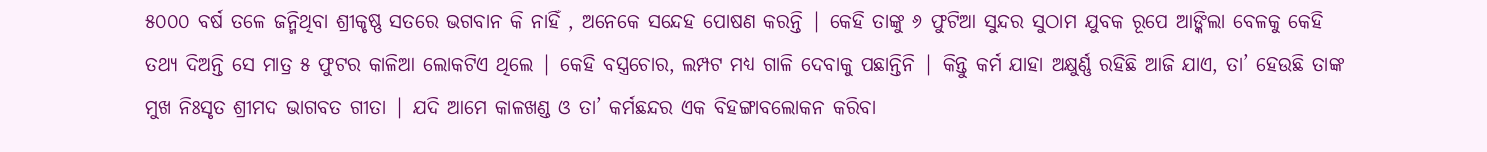୫୦୦୦ ବର୍ଷ ତଳେ ଜନ୍ମିଥିବା ଶ୍ରୀକୃଷ୍ଣ ସତରେ ଭଗବାନ କି ନାହିଁ , ଅନେକେ ସନ୍ଦେହ ପୋଷଣ କରନ୍ତି | କେହି ତାଙ୍କୁ ୬ ଫୁଟିଆ ସୁନ୍ଦର ସୁଠାମ ଯୁବକ ରୂପେ ଆଙ୍କିଲା ବେଳକୁ କେହି ତଥ୍ୟ ଦିଅନ୍ତି ସେ ମାତ୍ର ୫ ଫୁଟର କାଳିଆ ଲୋକଟିଏ ଥିଲେ | କେହି ବସ୍ତ୍ରଚୋର, ଲମ୍ପଟ ମଧ୍ୟ ଗାଳି ଦେବାକୁ ପଛାନ୍ତିନି | କିନ୍ତୁ କର୍ମ ଯାହା ଅକ୍ଷୁର୍ଣ୍ଣ ରହିଛି ଆଜି ଯାଏ, ତା’ ହେଉଛି ତାଙ୍କ ମୁଖ ନିଃସୃତ ଶ୍ରୀମଦ ଭାଗବତ ଗୀତା | ଯଦି ଆମେ କାଳଖଣ୍ଡ ଓ ତା’ କର୍ମଛନ୍ଦର ଏକ ବିହଙ୍ଗାବଲୋକନ କରିବା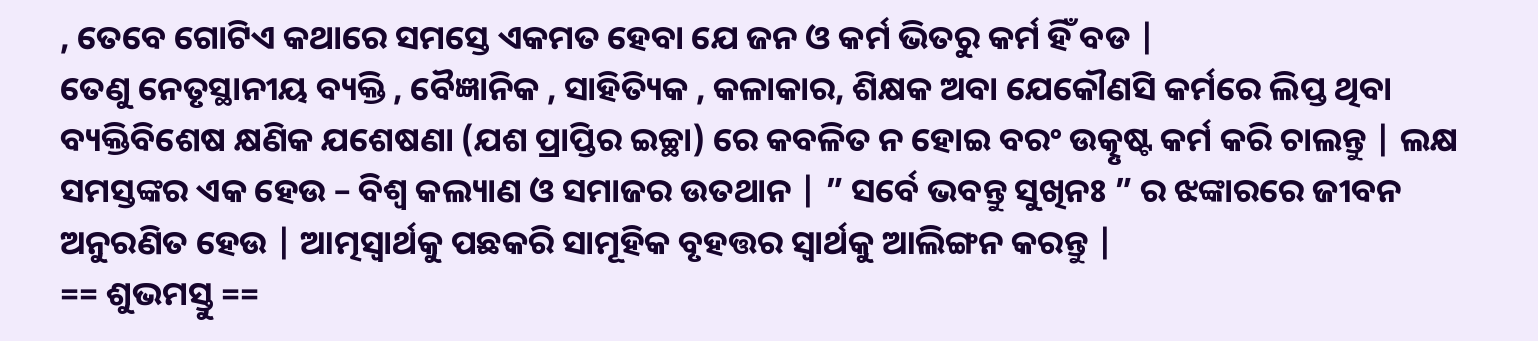, ତେବେ ଗୋଟିଏ କଥାରେ ସମସ୍ତେ ଏକମତ ହେବା ଯେ ଜନ ଓ କର୍ମ ଭିତରୁ କର୍ମ ହିଁ ବଡ |
ତେଣୁ ନେତୃସ୍ଥାନୀୟ ବ୍ୟକ୍ତି , ବୈଜ୍ଞାନିକ , ସାହିତ୍ୟିକ , କଳାକାର, ଶିକ୍ଷକ ଅବା ଯେକୌଣସି କର୍ମରେ ଲିପ୍ତ ଥିବା ବ୍ୟକ୍ତିବିଶେଷ କ୍ଷଣିକ ଯଶେଷଣା (ଯଶ ପ୍ରାପ୍ତିର ଇଚ୍ଛା) ରେ କବଳିତ ନ ହୋଇ ବରଂ ଉତ୍କୃଷ୍ଟ କର୍ମ କରି ଚାଲନ୍ତୁ | ଲକ୍ଷ ସମସ୍ତଙ୍କର ଏକ ହେଉ – ବିଶ୍ୱ କଲ୍ୟାଣ ଓ ସମାଜର ଉତଥାନ | ” ସର୍ବେ ଭବନ୍ତୁ ସୁଖିନଃ ” ର ଝଙ୍କାରରେ ଜୀବନ ଅନୁରଣିତ ହେଉ | ଆତ୍ମସ୍ୱାର୍ଥକୁ ପଛକରି ସାମୂହିକ ବୃହତ୍ତର ସ୍ୱାର୍ଥକୁ ଆଲିଙ୍ଗନ କରନ୍ତୁ |
== ଶୁଭମସ୍ତୁ ==